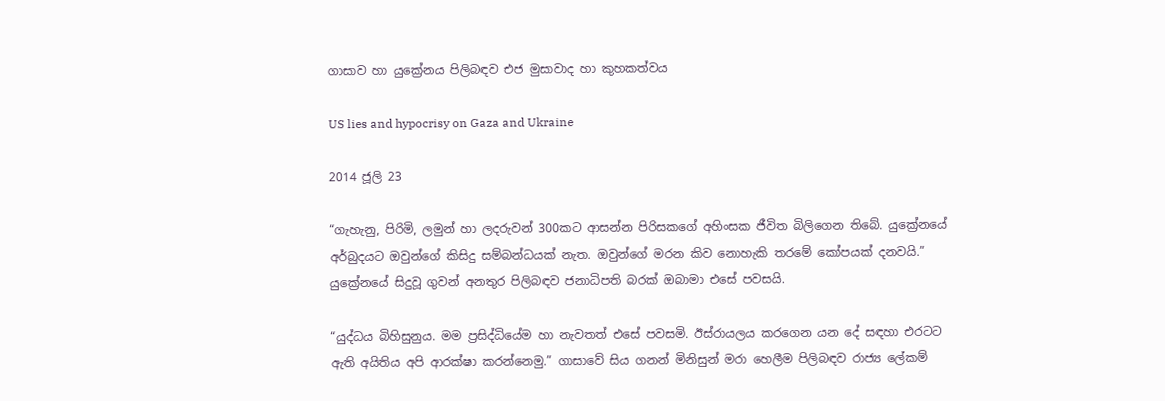ගාසාව හා යුක්‍රේනය පිලිබඳව එජ මුසාවාද හා කුහකත්වය

US lies and hypocrisy on Gaza and Ukraine

2014 ජූලි 23

“ගැහැනු, පිරිමි, ලමුන් හා ලදරුවන් 300කට ආසන්න පිරිසකගේ අහිංසක ජීවිත බිලිගෙන තිබේ. යුක්‍රේනයේ අර්බුදයට ඔවුන්ගේ කිසිදු සම්බන්ධයක් නැත. ඔවුන්ගේ මරන කිව නොහැකි තරමේ කෝපයක් දනවයි.” යුක්‍රේනයේ සිදුවූ ගුවන් අනතුර පිලිබඳව ජනාධිපති බරක් ඔබාමා එසේ පවසයි.

“යුද්ධය බිහිසුනුය. මම ප්‍රසිද්ධියේම හා නැවතත් එසේ පවසමි. ඊස්රායලය කරගෙන යන දේ සඳහා එරටට ඇති අයිතිය අපි ආරක්ෂා කරන්නෙමු.” ගාසාවේ සිය ගනන් මිනිසුන් මරා හෙලීම පිලිබඳව රාජ්‍ය ලේකම්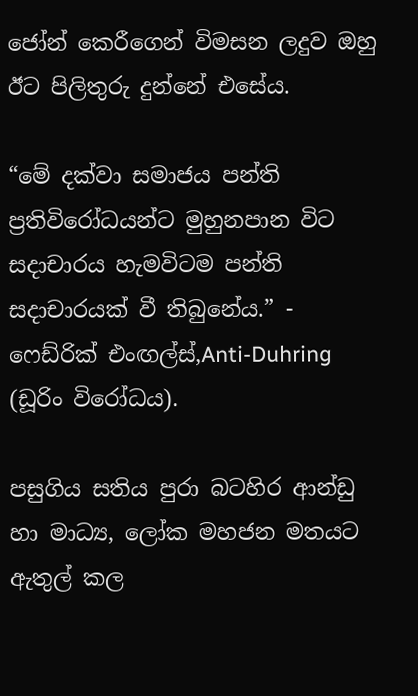ජෝන් කෙරීගෙන් විමසන ලදුව ඔහු ඊට පිලිතුරු දුන්නේ එසේය.

“මේ දක්වා සමාජය පන්ති ප්‍රතිවිරෝධයන්ට මුහුනපාන විට සදාචාරය හැමවිටම පන්ති සදාචාරයක් වී තිබුනේය.” - ෆෙඩ්රික් එංඟල්ස්,Anti-Duhring (ඩූරිං විරෝධය).

පසුගිය සතිය පුරා බටහිර ආන්ඩු හා මාධ්‍ය, ලෝක මහජන මතයට ඇතුල් කල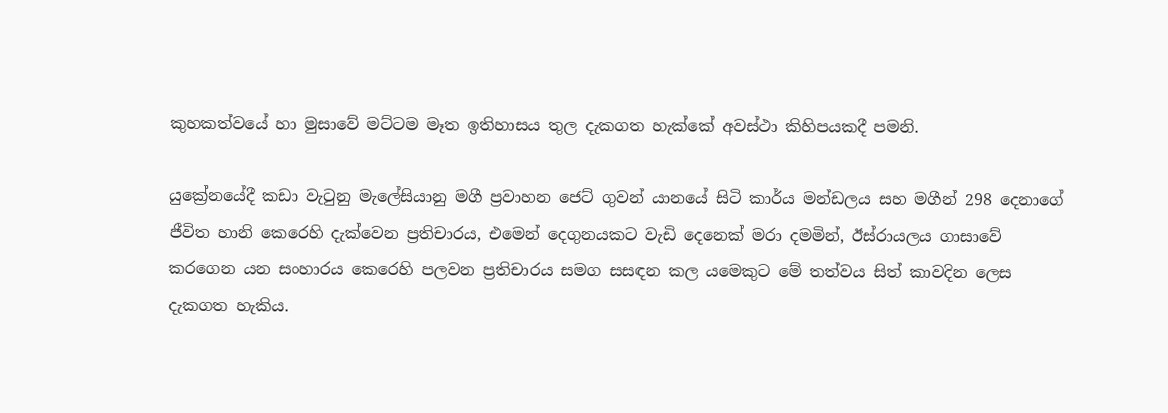කුහකත්වයේ හා මුසාවේ මට්ටම මෑත ඉතිහාසය තුල දැකගත හැක්කේ අවස්ථා කිහිපයකදී පමනි.

යුක්‍රේනයේදී කඩා වැටුනු මැලේසියානු මගී ප්‍රවාහන ජෙට් ගුවන් යානයේ සිටි කාර්ය මන්ඩලය සහ මගීන් 298 දෙනාගේ ජීවිත හානි කෙරෙහි දැක්වෙන ප්‍රතිචාරය, එමෙන් දෙගුනයකට වැඩි දෙනෙක් මරා දමමින්, ඊස්රායලය ගාසාවේ කරගෙන යන සංහාරය කෙරෙහි පලවන ප්‍රතිචාරය සමග සසඳන කල යමෙකුට මේ තත්වය සිත් කාවදින ලෙස දැකගත හැකිය.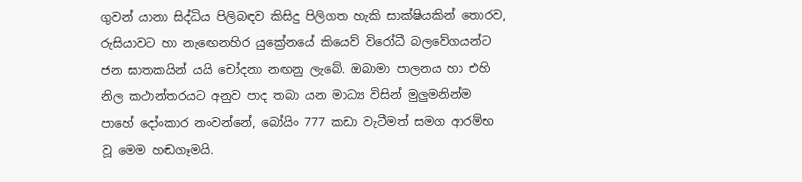ගුවන් යානා සිද්ධිය පිලිබඳව කිසිදු පිලිගත හැකි සාක්ෂියකින් තොරව, රුසියාවට හා නැඟෙනහිර යුක්‍රේනයේ කියෙව් විරෝධී බලවේගයන්ට ජන ඝාතකයින් යයි චෝදනා නඟනු ලැබේ. ඔබාමා පාලනය හා එහි නිල කථාන්තරයට අනුව පාද තබා යන මාධ්‍ය විසින් මුලුමනින්ම පාහේ දෝංකාර නංවන්නේ, බෝයිං 777 කඩා වැටීමත් සමග ආරම්භ වූ‍ මෙම හඬගෑමයි.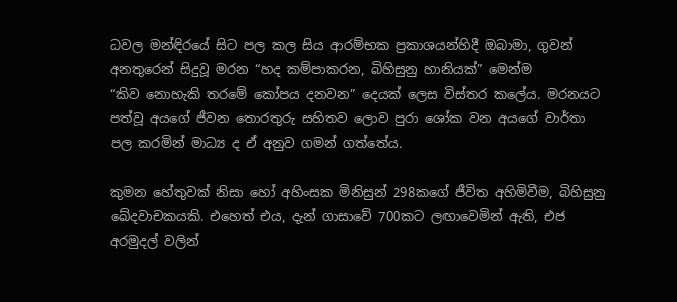ධවල මන්ඳිරයේ සිට පල කල සිය ආරම්භක ප්‍රකාශයන්හිදී ඔබාමා, ගුවන් අනතුරෙන් සිදුවූ මරන “හද කම්පාකරන, බිහිසුනු හානියක්” මෙන්ම “කිව ‍නොහැකි තරමේ කෝපය දනවන” දෙයක් ලෙස විස්තර කලේය. මරනයට පත්වූ අයගේ ජීවන තොරතුරු සහිතව ලොව පුරා ශෝක වන අයගේ වාර්තා පල කරමින් මාධ්‍ය ද ඒ අනුව ගමන් ගත්තේය.

කුමන හේතුවක් නිසා හෝ අහිංසක මිනිසුන් 298කගේ ජීවිත අහිමිවීම, බිහිසුනු ඛේදවාචකයකි. එහෙත් එය, දැන් ගාසාවේ 700කට ලඟාවෙමින් ඇති, එජ අරමුදල් වලින්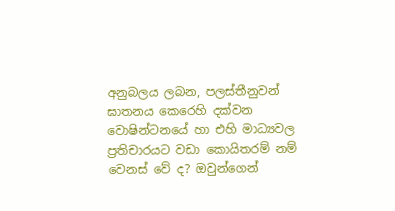අනුබලය ලබන, පලස්තීනුවන් ඝාතනය කෙරෙහි දක්වන වොෂින්ටනයේ හා එහි මාධ්‍යවල ප්‍රතිචාරයට වඩා කොයිතරම් නම් වෙනස් වේ ද? ඔවුන්ගෙන්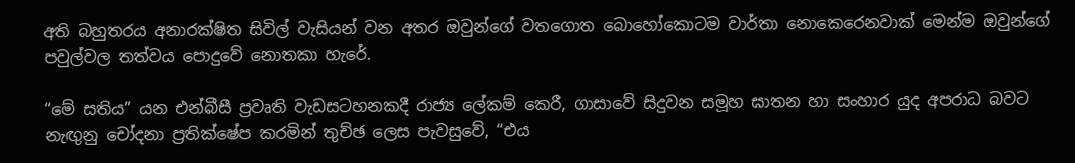අති බහුතරය අනාරක්ෂිත සිවිල් වැසියන් වන අතර ඔවුන්ගේ වතගොත බොහෝකොටම වාර්තා නොකෙරෙනවාක් මෙන්ම ඔවුන්ගේ පවුල්වල තත්වය පොදුවේ නොතකා හැරේ.

“මේ සතිය” යන එන්බීසී ප්‍රවෘති වැඩසටහනකදී රාජ්‍ය ලේකම් කෙරී, ගාසාවේ සිදුවන සමූහ ඝාතන හා සංහාර යුද අපරාධ බවට නැඟුනු චෝදනා ප්‍රතික්ෂේප කරමින් තුච්ඡ ලෙස පැවසුවේ, “එය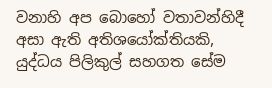වනාහි අප බොහෝ වතාවන්හිදී අසා ඇති අතිශයෝක්තියකි, යුද්ධය පිලිකුල් සහගත සේම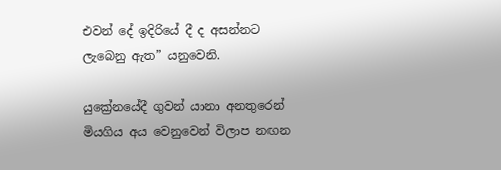එවන් දේ ඉදිරියේ දී ද අසන්නට ලැබෙනු ඇත” යනුවෙනි.

යුක්‍රේනයේදී ගුවන් යානා අනතුරෙන් මියගිය අය වෙනුවෙන් විලාප නඟන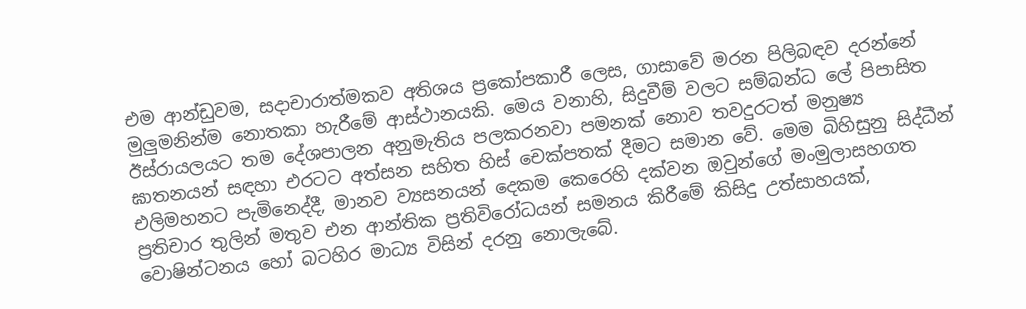එම ආන්ඩුවම, සදාචාරාත්මකව අතිශය ප්‍රකෝපකාරී ලෙස, ගාසාවේ මරන පිලිබඳව දරන්නේ මුලුමනින්ම නොතකා හැරීමේ ආස්ථානයකි. මෙය වනාහි, සිදුවීම් වලට සම්බන්ධ ලේ පිපාසිත ඊස්රායලයට තම දේශපාලන අනුමැතිය පලකරනවා පමනක් නොව තවදුරටත් මනුෂ්‍ය ඝාතනයන් සඳහා එරටට අත්සන සහිත හිස් චෙක්පතක් දීමට සමාන වේ. මෙම බිහිසුනු සිද්ධීන් එලිමහනට පැමිනෙද්දී, මානව ව්‍යසනයන් දෙකම කෙරෙහි දක්වන ඔවුන්ගේ මංමුලාසහගත ප්‍රතිචාර තුලින් මතුව එන ආන්තික ප්‍රතිවිරෝධයන් සමනය කිරීමේ කිසිදු උත්සාහයක්, වොෂින්ටනය හෝ බටහිර මාධ්‍ය විසින් දරනු නොලැබේ.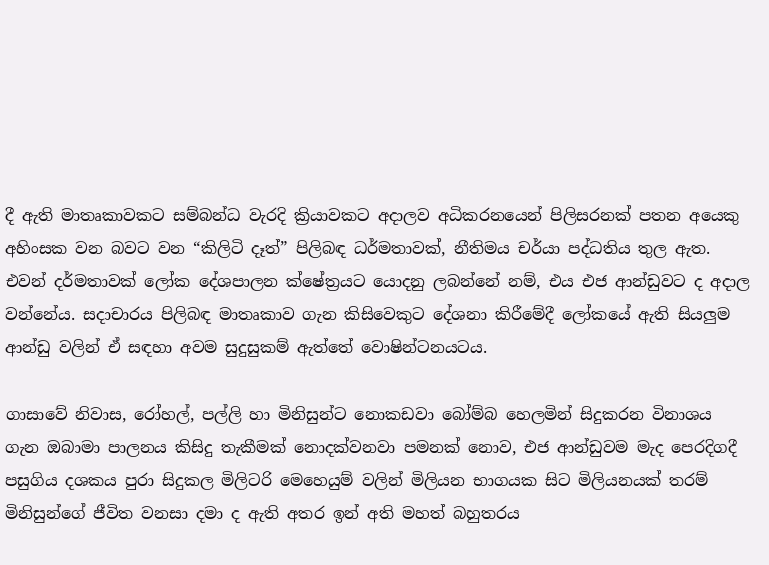දී ඇති මාතෘකාවකට සම්බන්ධ වැරදි ක්‍රියාවකට අදාලව අධිකරනයෙන් පිලිසරනක් පතන අයෙකු අහිංසක වන බවට වන “කිලිටි දෑත්” පිලිබඳ ධර්මතාවක්, නීතිමය චර්යා පද්ධතිය තුල ඇත. එවන් දර්මතාවක් ලෝක දේශපාලන ක්ෂේත්‍රයට යොදනු ලබන්නේ නම්, එය එජ ආන්ඩුවට ද අදාල වන්නේය. සදාචාරය පිලිබඳ මාතෘකාව ගැන කිසිවෙකුට දේශනා කිරීමේදී ලෝකයේ ඇති සියලුම ආන්ඩු වලින් ඒ සඳහා අවම සුදුසුකම් ඇත්තේ වොෂින්ටනයටය.

ගාසාවේ නිවාස, රෝහල්, පල්ලි හා මිනිසුන්ට නොකඩවා බෝම්බ හෙලමින් සිදුකරන විනාශය ගැන ඔබාමා පාලනය කිසිදු තැකීමක් නොදක්වනවා පමනක් නොව, එජ ආන්ඩුවම මැද පෙරදිගදී පසුගිය දශකය පුරා සිදුකල මිලිටරි මෙහෙයුම් වලින් මිලියන භාගයක සිට මිලියනයක් තරම් මිනිසුන්ගේ ජීවිත වනසා දමා ද ඇති අතර ඉන් අති මහත් බහුතරය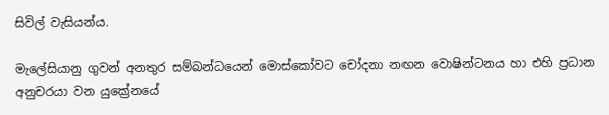සිවිල් වැසියන්ය.

මැලේසියානු ගුවන් අනතුර සම්බන්ධයෙන් මොස්කෝවට චෝදනා නඟන වොෂින්ටනය හා එහි ප්‍රධාන අනුචරයා වන යුක්‍රේනයේ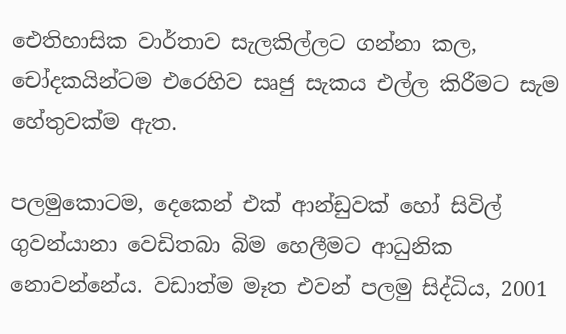ඓතිහාසික වාර්තාව සැලකිල්ලට ගන්නා කල, චෝදකයින්ටම එරෙහිව සෘජු සැකය එල්ල කිරීමට සැම හේතුවක්ම ඇත.

පලමුකොටම, දෙකෙන් එක් ආන්ඩුවක් හෝ සිවිල් ගුවන්යානා වෙඩිතබා බිම හෙලීමට ආධුනික නොවන්නේය. වඩාත්ම මෑත එවන් පලමු සිද්ධිය, 2001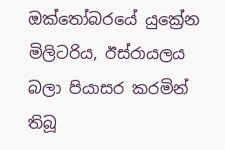ඔක්තෝබරයේ යුක්‍රේන මිලිටරිය, ඊස්රායලය බලා පියාසර කරමින් තිබූ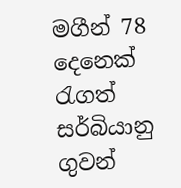මගීන් 78 දෙනෙක් රැගත් සර්බියානු ගුවන්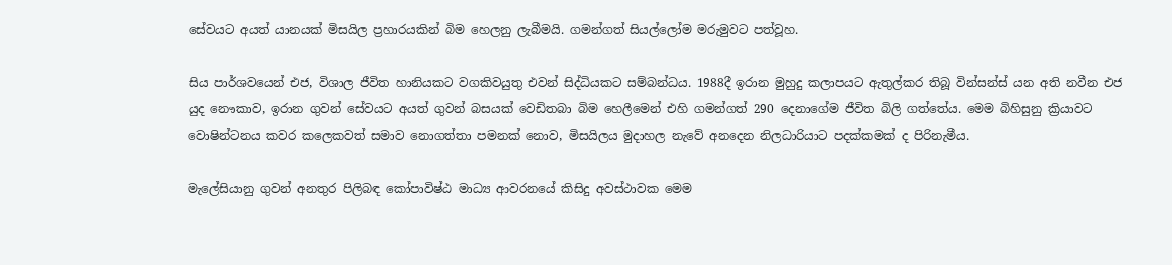සේවයට අයත් යානයක් මිසයිල ප්‍රහාරයකින් බිම හෙලනු ලැබීමයි. ගමන්ගත් සියල්ලෝම මරුමුවට පත්වූහ.

සිය පාර්ශවයෙන් එජ, විශාල ජීවිත හානියකට වගකිවයුතු එවන් සිද්ධියකට සම්බන්ධය. 1988දී ඉරාන මුහුදු කලාපයට ඇතුල්කර තිබූ වින්සන්ස් යන අති නවීන එජ යුද නෞකාව, ඉරාන ගුවන් සේවයට අයත් ගුවන් බසයක් වෙඩිතබා බිම හෙලීමෙන් එහි ගමන්ගත් 290 දෙනාගේම ජීවිත බිලි ගත්තේය. මෙම බිහිසුනු ක්‍රියාවට වොෂින්ටනය කවර කලෙකවත් සමාව නොගත්තා පමනක් නොව, මිසයිලය මුදාහල නැවේ අනදෙන නිලධාරියාට පදක්කමක් ද පිරිනැමීය.

මැලේසියානු ගුවන් අනතුර පිලිබඳ කෝපාවිෂ්ඨ මාධ්‍ය ආවරනයේ කිසිදු අවස්ථාවක මෙම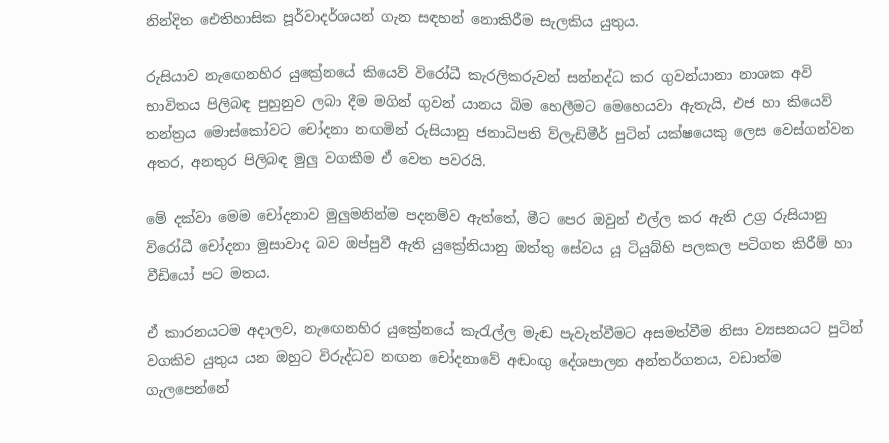නින්දිත ඓතිහාසික පූර්වාදර්ශයන් ගැන සඳහන් නොකිරීම සැලකිය යුතුය.

රුසියාව නැඟෙනහිර යුක්‍රේනයේ කියෙව් විරෝධී කැරලිකරුවන් සන්නද්ධ කර ගුවන්යානා නාශක අවි භාවිතය පිලිබඳ පුහුනුව ලබා දීම මගින් ගුවන් යානය බිම හෙලීමට මෙහෙයවා ඇතැයි, එජ හා කියෙව් තන්ත්‍රය මොස්කෝවට චෝදනා නඟමින් රුසියානු ජනාධිපති ව්ලැඩිමීර් පුටින් යක්ෂයෙකු ලෙස වෙස්ගන්වන අතර, අනතුර පිලිබඳ මුලු වගකීම ඒ වෙත පවරයි.

මේ දක්වා මෙම චෝදනාව මුලුමනින්ම පදනම්ව ඇත්තේ, මීට පෙර ඔවුන් එල්ල කර ඇති උග්‍ර රුසියානු විරෝධී චෝදනා මුසාවාද බව ඔප්පුවී ඇති යුක්‍රේනියානු ඔත්තු සේවය යූ ටියුබ්හි පලකල පටිගත කිරීම් හා වීඩියෝ පට මතය.

ඒ කාරනයටම අදාලව, නැඟෙනහිර යුක්‍රේනයේ කැරැල්ල මැඬ පැවැත්වීමට අසමත්වීම නිසා ව්‍යසනයට පුටින් වගකිව යුතුය යන ඔහුට විරුද්ධව නඟන චෝදනාවේ අඬංඟු දේශපාලන අන්තර්ගතය, වඩාත්ම ගැලපෙන්නේ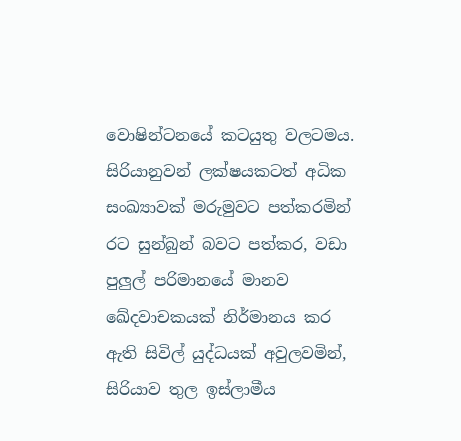වොෂින්ටනයේ කටයුතු වලටමය. සිරියානුවන් ලක්ෂයකටත් අධික සංඛ්‍යාවක් මරුමුවට පත්කරමින් රට සුන්බුන් බවට පත්කර, වඩා පුලුල් පරිමානයේ මානව ඛේදවාචකයක් නිර්මානය කර ඇති සිවිල් යුද්ධයක් අවුලවමින්, සිරියාව තුල ඉස්ලාමීය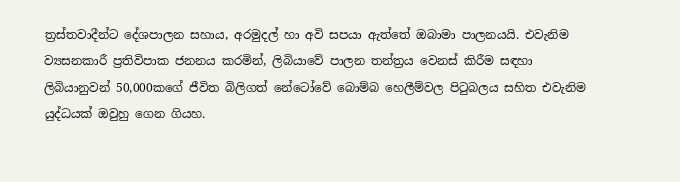ත්‍රස්තවාදීන්ට දේශපාලන සහාය, අරමුදල් හා අවි සපයා ඇත්තේ ඔබාමා පාලනයයි. එවැනිම ව්‍යසනකාරී ප්‍රතිවිපාක ජනනය කරමින්, ලිබියාවේ පාලන තන්ත්‍රය වෙනස් කිරීම සඳහා ලිබියානුවන් 50,000කගේ ජීවිත බිලිගත් නේටෝවේ බොම්බ හෙලීම්වල පිටුබලය සහිත එවැනිම යුද්ධයක් ඔවුහු ගෙන ගියහ.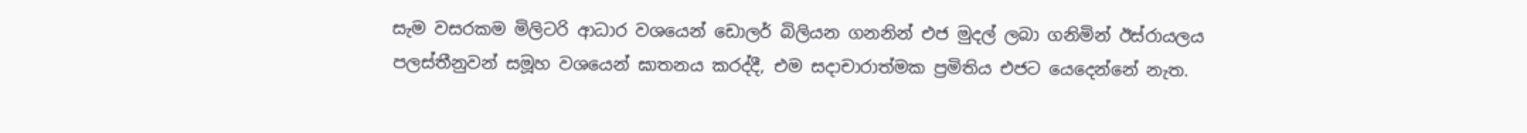සැම වසරකම මිලිටරි ආධාර වශයෙන් ඩොලර් බිලියන ගනනින් එජ මුදල් ලබා ගනිමින් ඊස්රායලය පලස්තීනුවන් සමූහ වශයෙන් ඝාතනය කරද්දී, එම සදාචාරාත්මක ප්‍රමිතිය එජට යෙදෙන්නේ නැත.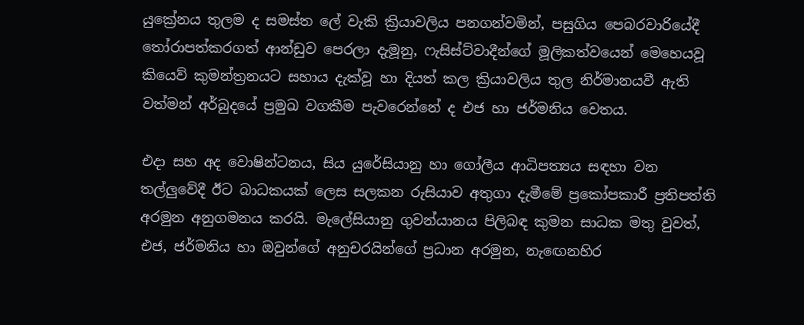යුක්‍රේනය තුලම ද සමස්ත ලේ වැකි ක්‍රියාවලිය පනගන්වමින්, පසුගිය පෙබරවාරියේදී තෝරාපත්කරගත් ආන්ඩුව පෙරලා දැමූනු, ෆැසිස්ට්වාදීන්ගේ මූලිකත්වයෙන් මෙහෙයවූ කියෙව් කුමන්ත්‍රනයට සහාය දැක්වූ හා දියත් කල ක්‍රියාවලිය තුල නිර්මානයවී ඇති වත්මන් අර්බුදයේ ප්‍රමුඛ වගකීම පැවරෙන්නේ ද එජ හා ජර්මනිය වෙතය.

එදා සහ අද වොෂින්ටනය, සිය යුරේසියානු හා ගෝලීය ආධිපත්‍යය සඳහා වන තල්ලුවේදී ඊට බාධකයක් ලෙස සලකන රුසියාව අතුගා දැමීමේ ප්‍රකෝපකාරී ප්‍රතිපත්ති අරමුන අනුගමනය කරයි. මැලේසියානු ගුවන්යානය පිලිබඳ කුමන සාධක මතු වුවත්, එජ, ජර්මනිය හා ඔවුන්ගේ අනුචරයින්ගේ ප්‍රධාන අරමුන, නැඟෙනහිර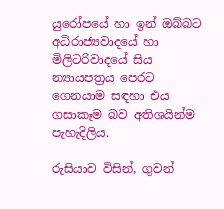යුරෝපයේ හා ඉන් ඔබ්බට අධිරාජ්‍යවාදයේ හා මිලිටරිවාදයේ සිය න්‍යායපත්‍රය පෙරට ගෙනයාම සඳහා එය ගසාකෑම බව අතිශයින්ම පැහැදිලිය.

රුසියාව විසින්, ගුවන්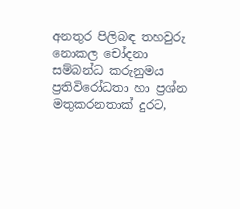අනතුර පිලිබඳ තහවුරු නොකල චෝදනා සම්බන්ධ කරුනුමය ප්‍රතිවිරෝධතා හා ප්‍රශ්න මතුකරනතාක් දුරට,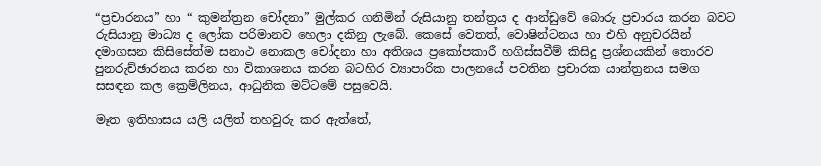“ප්‍රචාරනය” හා “ කුමන්ත්‍රන චෝදනා” මුල්කර ගනිමින් රුසියානු තන්ත්‍රය ද ආන්ඩුවේ බොරු ප්‍රචාරය කරන බවට රුසියානු මාධ්‍ය ද ලෝක පරිමානව හෙලා දකිනු ලැබේ. කෙසේ වෙතත්, වොෂින්ටනය හා එහි අනුචරයින් දමාගසන කිසිසේත්ම සනාථ නොකල චෝදනා හා අතිශය ප්‍රකෝපකාරී හගිස්සවීම් කිසිදු ප්‍රශ්නයකින් තොරව පුනරුච්ඡාරනය කරන හා විකාශනය කරන බටහිර ව්‍යාපාරික පාලනයේ පවතින ප්‍රචාරක යාන්ත්‍රනය සමග සසඳන කල ක්‍රෙම්ලිනය, ආධුනික මට්ටමේ පසුවෙයි.

මෑත ඉතිහාසය යලි යලිත් තහවුරු කර ඇත්තේ,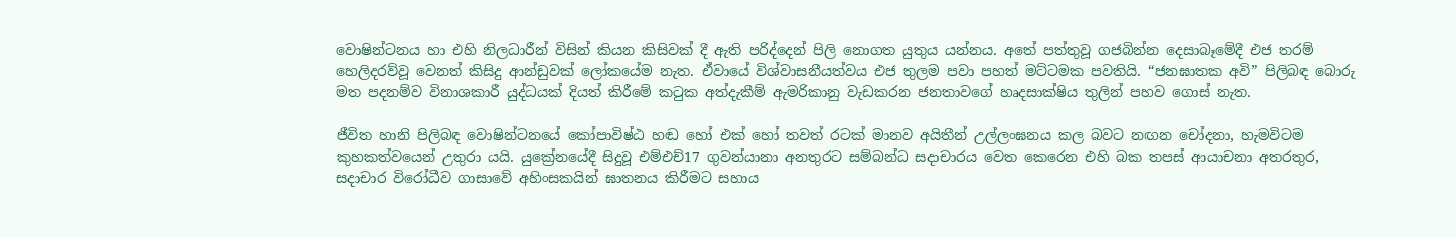වොෂින්ටනය හා එහි නිලධාරීන් විසින් කියන කිසිවක් දී ඇති පරිද්දෙන් පිලි නොගත යුතුය යන්නය. අතේ පත්තුවූ ගජබින්න දෙසාබෑමේදී එජ තරම් හෙලිදරව්වූ වෙනත් කිසිදු ආන්ඩුවක් ලෝකයේම නැත. ඒවායේ විශ්වාසනීයත්වය එජ තුලම පවා පහත් මට්ටමක පවතියි. “ජනඝාතක අවි” පිලිබඳ බොරු මත පදනම්ව විනාශකාරී යුද්ධයක් දියත් කිරීමේ කටුක අත්දැකීම් ඇමරිකානු වැඩකරන ජනතාවගේ හෘදසාක්ෂිය තුලින් පහව ගොස් නැත.

ජීවිත හානි පිලිබඳ වොෂින්ටනයේ කෝපාවිෂ්ඨ හඬ හෝ එක් හෝ තවත් රටක් මානව අයිතීන් උල්ලංඝනය කල බවට නඟන චෝදනා, හැමවිටම කුහකත්වයෙන් උතුරා යයි. යුක්‍රේනයේදී සිදුවූ එම්එච්17 ගුවන්යානා අනතුරට සම්බන්ධ සදාචාරය වෙත කෙරෙන එහි බක තපස් ආයාචනා අතරතුර, සදාචාර විරෝධීව ගාසාවේ අහිංසකයින් ඝාතනය කිරීමට සහාය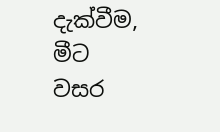දැක්වීම, මීට වසර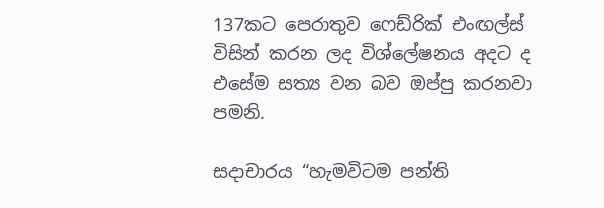137කට පෙරාතුව ෆෙඩ්රික් එංඟල්ස් විසින් කරන ලද විශ්ලේෂනය අදට ද එසේම සත්‍ය වන බව ඔප්පු කරනවා පමනි.

සදාචාරය “හැමවිටම පන්ති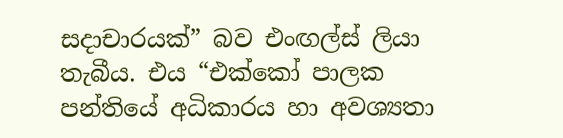සදාචාරයක්” බව එංඟල්ස් ලියා තැබීය. එය “එක්කෝ පාලක පන්තියේ අධිකාරය හා අවශ්‍යතා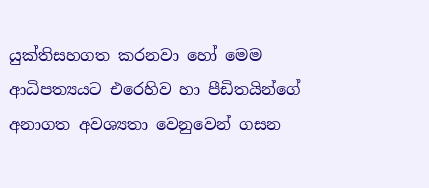යුක්තිසහගත කරනවා හෝ මෙම ආධිපත්‍යයට එරෙහිව හා පීඩිතයින්ගේ අනාගත අවශ්‍යතා වෙනුවෙන් ගසන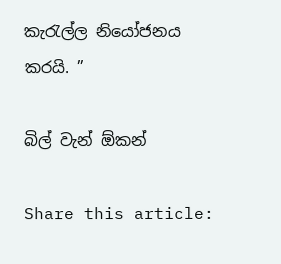කැරැල්ල නියෝජනය කරයි. ”

බිල් වැන් ඕකන්

Share this article: